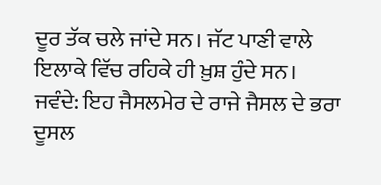ਦੂਰ ਤੱਕ ਚਲੇ ਜਾਂਦੇ ਸਨ। ਜੱਟ ਪਾਣੀ ਵਾਲੇ ਇਲਾਕੇ ਵਿੱਚ ਰਹਿਕੇ ਹੀ ਖ਼ੁਸ਼ ਹੁੰਦੇ ਸਨ।
ਜਵੰਦੇ: ਇਹ ਜੈਸਲਮੇਰ ਦੇ ਰਾਜੇ ਜੈਸਲ ਦੇ ਭਰਾ ਦੂਸਲ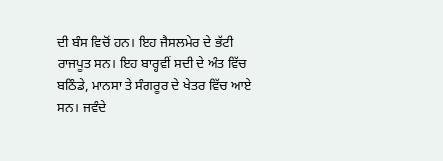ਦੀ ਬੰਸ ਵਿਚੋਂ ਹਨ। ਇਹ ਜੈਸਲਮੇਰ ਦੇ ਭੱਟੀ ਰਾਜਪੂਤ ਸਨ। ਇਹ ਬਾਰ੍ਹਵੀਂ ਸਦੀ ਦੇ ਅੰਤ ਵਿੱਚ ਬਠਿੰਡੇ, ਮਾਨਸਾ ਤੇ ਸੰਗਰੂਰ ਦੇ ਖੇਤਰ ਵਿੱਚ ਆਏ ਸਨ। ਜਵੰਦੇ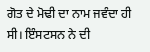ਗੋਤ ਦੇ ਮੋਢੀ ਦਾ ਨਾਮ ਜਵੰਦਾ ਹੀ ਸੀ। ਇੰਸਟਸਨ ਨੇ ਦੀ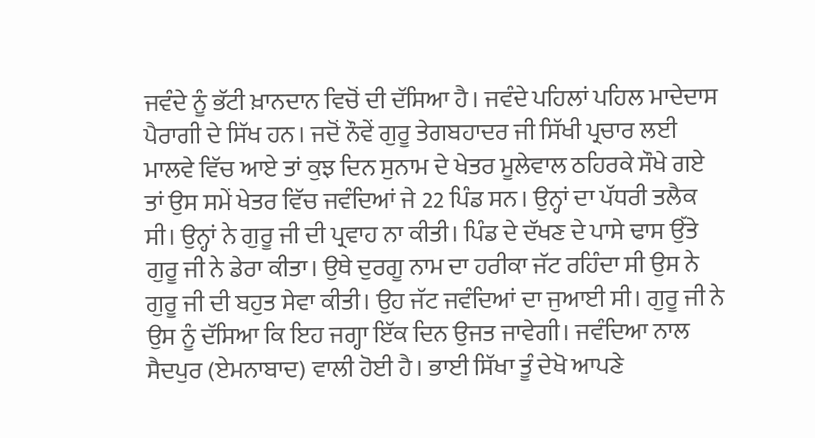ਜਵੰਦੇ ਨੂੰ ਭੱਟੀ ਖ਼ਾਨਦਾਨ ਵਿਚੋਂ ਦੀ ਦੱਸਿਆ ਹੈ। ਜਵੰਦੇ ਪਹਿਲਾਂ ਪਹਿਲ ਮਾਦੇਦਾਸ ਪੈਰਾਗੀ ਦੇ ਸਿੱਖ ਹਨ। ਜਦੋਂ ਨੌਵੇਂ ਗੁਰੂ ਤੇਗਬਹਾਦਰ ਜੀ ਸਿੱਖੀ ਪ੍ਰਚਾਰ ਲਈ ਮਾਲਵੇ ਵਿੱਚ ਆਏ ਤਾਂ ਕੁਝ ਦਿਨ ਸੁਨਾਮ ਦੇ ਖੇਤਰ ਮੂਲੇਵਾਲ ਠਹਿਰਕੇ ਸੌਖੇ ਗਏ ਤਾਂ ਉਸ ਸਮੇਂ ਖੇਤਰ ਵਿੱਚ ਜਵੰਦਿਆਂ ਜੇ 22 ਪਿੰਡ ਸਨ। ਉਨ੍ਹਾਂ ਦਾ ਪੱਧਰੀ ਤਲੈਕ ਸੀ। ਉਨ੍ਹਾਂ ਨੇ ਗੁਰੂ ਜੀ ਦੀ ਪ੍ਰਵਾਹ ਨਾ ਕੀਤੀ। ਪਿੰਡ ਦੇ ਦੱਖਣ ਦੇ ਪਾਸੇ ਢਾਸ ਉੱਤੇ ਗੁਰੂ ਜੀ ਨੇ ਡੇਰਾ ਕੀਤਾ। ਉਥੇ ਦੁਰਗੂ ਨਾਮ ਦਾ ਹਰੀਕਾ ਜੱਟ ਰਹਿੰਦਾ ਸੀ ਉਸ ਨੇ ਗੁਰੂ ਜੀ ਦੀ ਬਹੁਤ ਸੇਵਾ ਕੀਤੀ। ਉਹ ਜੱਟ ਜਵੰਦਿਆਂ ਦਾ ਜੁਆਈ ਸੀ। ਗੁਰੂ ਜੀ ਨੇ ਉਸ ਨੂੰ ਦੱਸਿਆ ਕਿ ਇਹ ਜਗ੍ਹਾ ਇੱਕ ਦਿਨ ਉਜਤ ਜਾਵੇਗੀ। ਜਵੰਦਿਆ ਨਾਲ ਸੈਦਪੁਰ (ਏਮਨਾਬਾਦ) ਵਾਲੀ ਹੋਈ ਹੈ। ਭਾਈ ਸਿੱਖਾ ਤੂੰ ਦੇਖੋ ਆਪਣੇ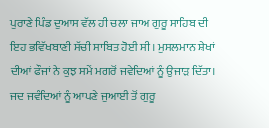ਪੁਰਾਣੇ ਪਿੰਡ ਦੁਆਸ ਵੱਲ ਹੀ ਚਲਾ ਜਾਅ ਗੁਰੂ ਸਾਹਿਬ ਦੀ ਇਹ ਭਵਿੱਖਬਾਣੀ ਸੱਚੀ ਸਾਬਿਤ ਹੋਈ ਸੀ। ਮੁਸਲਮਾਨ ਸ਼ੇਖਾਂ ਦੀਆਂ ਫੌਜਾਂ ਨੇ ਕੁਝ ਸਮੇਂ ਮਗਰੋਂ ਜਵੇਦਿਆਂ ਨੂੰ ਉਜਾੜ ਦਿੱਤਾ। ਜਦ ਜਵੰਦਿਆਂ ਨੂੰ ਆਪਣੇ ਜੁਆਈ ਤੋਂ ਗੁਰੂ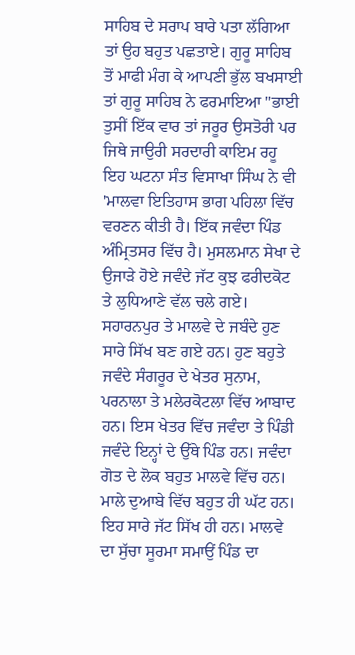ਸਾਹਿਬ ਦੇ ਸਰਾਪ ਬਾਰੇ ਪਤਾ ਲੱਗਿਆ ਤਾਂ ਉਹ ਬਹੁਤ ਪਛਤਾਏ। ਗੁਰੂ ਸਾਹਿਬ ਤੋਂ ਮਾਫੀ ਮੰਗ ਕੇ ਆਪਣੀ ਭੁੱਲ ਬਖਸਾਈ ਤਾਂ ਗੁਰੂ ਸਾਹਿਬ ਨੇ ਫਰਮਾਇਆ "ਭਾਈ ਤੁਸੀਂ ਇੱਕ ਵਾਰ ਤਾਂ ਜਰੂਰ ਉਸਤੋਰੀ ਪਰ ਜਿਥੇ ਜਾਉਰੀ ਸਰਦਾਰੀ ਕਾਇਮ ਰਹੂ ਇਹ ਘਟਨਾ ਸੰਤ ਵਿਸਾਖਾ ਸਿੰਘ ਨੇ ਵੀ 'ਮਾਲਵਾ ਇਤਿਹਾਸ ਭਾਗ ਪਹਿਲਾ ਵਿੱਚ ਵਰਣਨ ਕੀਤੀ ਹੈ। ਇੱਕ ਜਵੰਦਾ ਪਿੰਡ ਅੰਮ੍ਰਿਤਸਰ ਵਿੱਚ ਹੈ। ਮੁਸਲਮਾਨ ਸੇਖਾ ਦੇ ਉਜਾੜੇ ਹੋਏ ਜਵੰਦੇ ਜੱਟ ਕੁਝ ਫਰੀਦਕੋਟ ਤੇ ਲੁਧਿਆਣੇ ਵੱਲ ਚਲੇ ਗਏ। ਸਹਾਰਨਪੁਰ ਤੇ ਮਾਲਵੇ ਦੇ ਜਬੰਦੇ ਹੁਣ ਸਾਰੇ ਸਿੱਖ ਬਣ ਗਏ ਹਨ। ਹੁਣ ਬਹੁਤੇ ਜਵੰਦੇ ਸੰਗਰੂਰ ਦੇ ਖੇਤਰ ਸੁਨਾਮ, ਪਰਨਾਲਾ ਤੇ ਮਲੇਰਕੋਟਲਾ ਵਿੱਚ ਆਬਾਦ ਹਨ। ਇਸ ਖੇਤਰ ਵਿੱਚ ਜਵੰਦਾ ਤੇ ਪਿੰਡੀ ਜਵੰਦੇ ਇਨ੍ਹਾਂ ਦੇ ਉੱਥੇ ਪਿੰਡ ਹਨ। ਜਵੰਦਾ ਗੋਤ ਦੇ ਲੋਕ ਬਹੁਤ ਮਾਲਵੇ ਵਿੱਚ ਹਨ। ਮਾਲੇ ਦੁਆਬੇ ਵਿੱਚ ਬਹੁਤ ਹੀ ਘੱਟ ਹਨ। ਇਹ ਸਾਰੇ ਜੱਟ ਸਿੱਖ ਹੀ ਹਨ। ਮਾਲਵੇ ਦਾ ਸੁੱਚਾ ਸੂਰਮਾ ਸਮਾਉਂ ਪਿੰਡ ਦਾ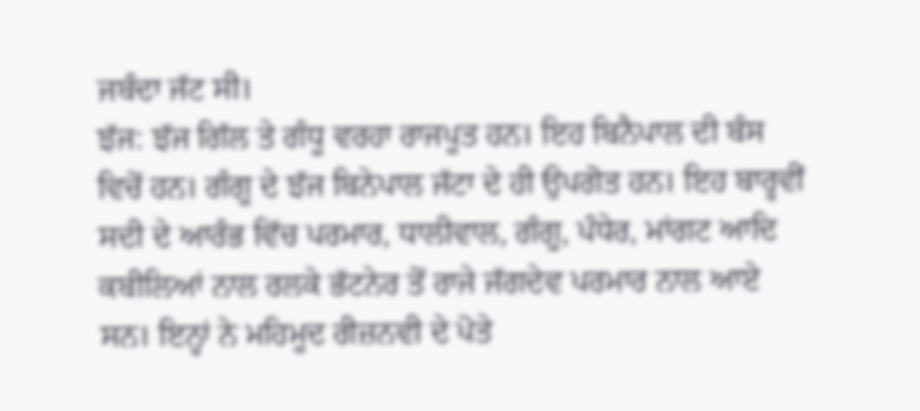ਜਬੰਦਾ ਜੱਟ ਸੀ।
ਝੱਜ: ਝੱਜ ਗਿੱਲ ਤੇ ਗੰਧੂ ਵਰਹਾ ਰਾਜਪੂਤ ਹਨ। ਇਹ ਬਿਨੈਪਾਲ ਦੀ ਬੰਸ ਵਿਚੋਂ ਹਨ। ਗੰਗੂ ਦੇ ਝੱਜ ਬਿਨੇਪਾਲ ਜੱਟਾ ਦੇ ਹੀ ਉਪਗੋਤ ਹਨ। ਇਹ ਬਾਰ੍ਹਵੀਂ ਸਦੀ ਦੇ ਆਰੰਭ ਵਿੱਚ ਪਰਮਾਰ, ਧਾਲੀਵਾਲ, ਗੰਗੂ, ਪੰਧੇਰ, ਮਾਂਗਟ ਆਦਿ ਕਬੀਲਿਆਂ ਨਾਲ ਰਲਕੇ ਭੱਟਨੇਰ ਤੋਂ ਰਾਜੇ ਜੱਗਦੇਵ ਪਰਮਾਰ ਨਾਲ ਆਏ ਸਨ। ਇਨ੍ਹਾਂ ਨੇ ਮਹਿਮੂਦ ਰੀਜ਼ਨਵੀ ਦੇ ਪੋਤੇ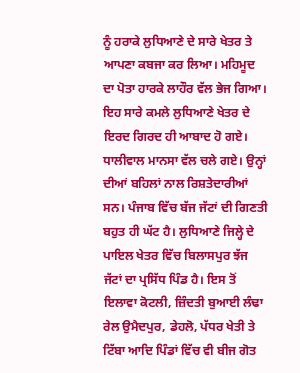ਨੂੰ ਹਰਾਕੇ ਲੁਧਿਆਣੇ ਦੇ ਸਾਰੇ ਖੇਤਰ ਤੇ ਆਪਣਾ ਕਬਜਾ ਕਰ ਲਿਆ। ਮਹਿਮੂਦ ਦਾ ਪੋਤਾ ਹਾਰਕੇ ਲਾਹੌਰ ਵੱਲ ਭੇਜ ਗਿਆ। ਇਹ ਸਾਰੇ ਕਮਲੇ ਲੁਧਿਆਣੇ ਖੇਤਰ ਦੇ ਇਰਦ ਗਿਰਦ ਹੀ ਆਬਾਦ ਹੋ ਗਏ। ਧਾਲੀਵਾਲ ਮਾਨਸਾ ਵੱਲ ਚਲੇ ਗਏ। ਉਨ੍ਹਾਂ ਦੀਆਂ ਬਹਿਲਾਂ ਨਾਲ ਰਿਸ਼ਤੇਦਾਰੀਆਂ ਸਨ। ਪੰਜਾਬ ਵਿੱਚ ਬੱਜ ਜੱਟਾਂ ਦੀ ਗਿਣਤੀ ਬਹੁਤ ਹੀ ਘੱਟ ਹੈ। ਲੁਧਿਆਣੇ ਜਿਲ੍ਹੇ ਦੇ ਪਾਇਲ ਖੇਤਰ ਵਿੱਚ ਬਿਲਾਸਪੁਰ ਝੱਜ ਜੱਟਾਂ ਦਾ ਪ੍ਰਸਿੱਧ ਪਿੰਡ ਹੈ। ਇਸ ਤੋਂ ਇਲਾਵਾ ਕੋਟਲੀ, ਜ਼ਿੰਦਤੀ ਬੁਆਈ ਲੰਢਾ ਰੇਲ ਉਮੈਦਪੁਰ, ਡੇਹਲੋ, ਪੱਧਰ ਖੇਤੀ ਤੇ ਟਿੱਬਾ ਆਦਿ ਪਿੰਡਾਂ ਵਿੱਚ ਵੀ ਬੀਜ ਗੋਤ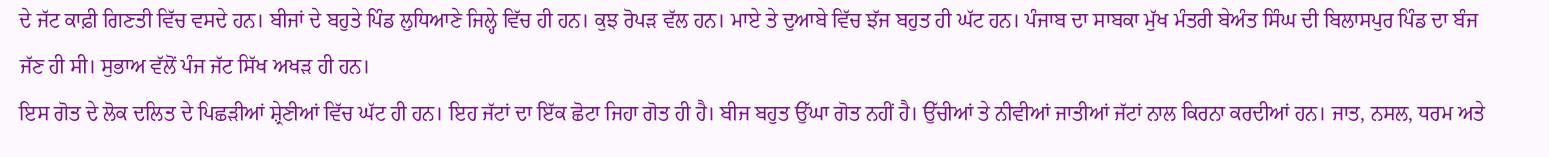ਦੇ ਜੱਟ ਕਾਫ਼ੀ ਗਿਣਤੀ ਵਿੱਚ ਵਸਦੇ ਹਨ। ਬੀਜਾਂ ਦੇ ਬਹੁਤੇ ਪਿੰਡ ਲੁਧਿਆਣੇ ਜਿਲ੍ਹੇ ਵਿੱਚ ਹੀ ਹਨ। ਕੁਝ ਰੋਪੜ ਵੱਲ ਹਨ। ਮਾਏ ਤੇ ਦੁਆਬੇ ਵਿੱਚ ਝੱਜ ਬਹੁਤ ਹੀ ਘੱਟ ਹਨ। ਪੰਜਾਬ ਦਾ ਸਾਬਕਾ ਮੁੱਖ ਮੰਤਰੀ ਬੇਅੰਤ ਸਿੰਘ ਦੀ ਬਿਲਾਸਪੁਰ ਪਿੰਡ ਦਾ ਬੰਜ ਜੱਣ ਹੀ ਸੀ। ਸੁਭਾਅ ਵੱਲੋਂ ਪੰਜ ਜੱਟ ਸਿੱਖ ਅਖੜ ਹੀ ਹਨ।
ਇਸ ਗੋਤ ਦੇ ਲੋਕ ਦਲਿਤ ਦੇ ਪਿਛੜੀਆਂ ਸ਼੍ਰੇਣੀਆਂ ਵਿੱਚ ਘੱਟ ਹੀ ਹਨ। ਇਹ ਜੱਟਾਂ ਦਾ ਇੱਕ ਛੋਟਾ ਜਿਹਾ ਗੋਤ ਹੀ ਹੈ। ਬੀਜ ਬਹੁਤ ਉੱਘਾ ਗੋਤ ਨਹੀਂ ਹੈ। ਉੱਚੀਆਂ ਤੇ ਨੀਵੀਆਂ ਜਾਤੀਆਂ ਜੱਟਾਂ ਨਾਲ ਕਿਰਨਾ ਕਰਦੀਆਂ ਹਨ। ਜਾਤ, ਨਸਲ, ਧਰਮ ਅਤੇ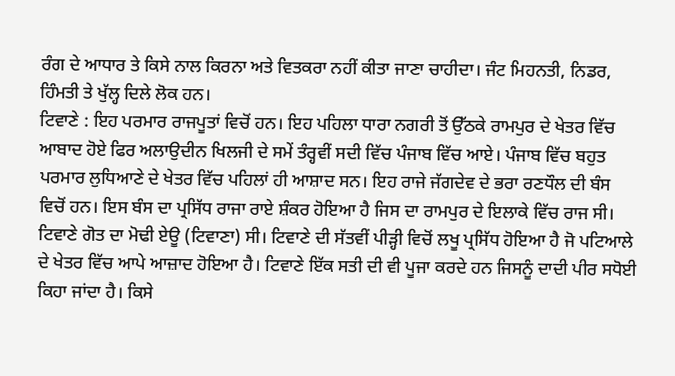ਰੰਗ ਦੇ ਆਧਾਰ ਤੇ ਕਿਸੇ ਨਾਲ ਕਿਰਨਾ ਅਤੇ ਵਿਤਕਰਾ ਨਹੀਂ ਕੀਤਾ ਜਾਣਾ ਚਾਹੀਦਾ। ਜੰਟ ਮਿਹਨਤੀ, ਨਿਡਰ, ਹਿੰਮਤੀ ਤੇ ਖੁੱਲ੍ਹ ਦਿਲੇ ਲੋਕ ਹਨ।
ਟਿਵਾਣੇ : ਇਹ ਪਰਮਾਰ ਰਾਜਪੂਤਾਂ ਵਿਚੋਂ ਹਨ। ਇਹ ਪਹਿਲਾ ਧਾਰਾ ਨਗਰੀ ਤੋਂ ਉੱਠਕੇ ਰਾਮਪੁਰ ਦੇ ਖੇਤਰ ਵਿੱਚ ਆਬਾਦ ਹੋਏ ਫਿਰ ਅਲਾਉਦੀਨ ਖਿਲਜੀ ਦੇ ਸਮੇਂ ਤੰਰ੍ਹਵੀਂ ਸਦੀ ਵਿੱਚ ਪੰਜਾਬ ਵਿੱਚ ਆਏ। ਪੰਜਾਬ ਵਿੱਚ ਬਹੁਤ ਪਰਮਾਰ ਲੁਧਿਆਣੇ ਦੇ ਖੇਤਰ ਵਿੱਚ ਪਹਿਲਾਂ ਹੀ ਆਸ਼ਾਦ ਸਨ। ਇਹ ਰਾਜੇ ਜੱਗਦੇਵ ਦੇ ਭਰਾ ਰਣਧੌਲ ਦੀ ਬੰਸ ਵਿਚੋਂ ਹਨ। ਇਸ ਬੰਸ ਦਾ ਪ੍ਰਸਿੱਧ ਰਾਜਾ ਰਾਏ ਸ਼ੰਕਰ ਹੋਇਆ ਹੈ ਜਿਸ ਦਾ ਰਾਮਪੁਰ ਦੇ ਇਲਾਕੇ ਵਿੱਚ ਰਾਜ ਸੀ। ਟਿਵਾਣੇ ਗੋਤ ਦਾ ਮੋਢੀ ਏਊ (ਟਿਵਾਣਾ) ਸੀ। ਟਿਵਾਣੇ ਦੀ ਸੱਤਵੀਂ ਪੀੜ੍ਹੀ ਵਿਚੋਂ ਲਖੂ ਪ੍ਰਸਿੱਧ ਹੋਇਆ ਹੈ ਜੋ ਪਟਿਆਲੇ ਦੇ ਖੇਤਰ ਵਿੱਚ ਆਪੇ ਆਜ਼ਾਦ ਹੋਇਆ ਹੈ। ਟਿਵਾਣੇ ਇੱਕ ਸਤੀ ਦੀ ਵੀ ਪੂਜਾ ਕਰਦੇ ਹਨ ਜਿਸਨੂੰ ਦਾਦੀ ਪੀਰ ਸਧੋਈ ਕਿਹਾ ਜਾਂਦਾ ਹੈ। ਕਿਸੇ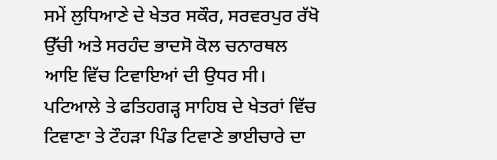ਸਮੇਂ ਲੁਧਿਆਣੇ ਦੇ ਖੇਤਰ ਸਕੌਰ, ਸਰਵਰਪੁਰ ਰੱਖੋ ਉੱਚੀ ਅਤੇ ਸਰਹੰਦ ਭਾਦਸੋ ਕੋਲ ਚਨਾਰਥਲ ਆਇ ਵਿੱਚ ਟਿਵਾਇਆਂ ਦੀ ਉਧਰ ਸੀ। ਪਟਿਆਲੇ ਤੇ ਫਤਿਹਗੜ੍ਹ ਸਾਹਿਬ ਦੇ ਖੇਤਰਾਂ ਵਿੱਚ ਟਿਵਾਣਾ ਤੇ ਟੌਹੜਾ ਪਿੰਡ ਟਿਵਾਣੇ ਭਾਈਚਾਰੇ ਦਾ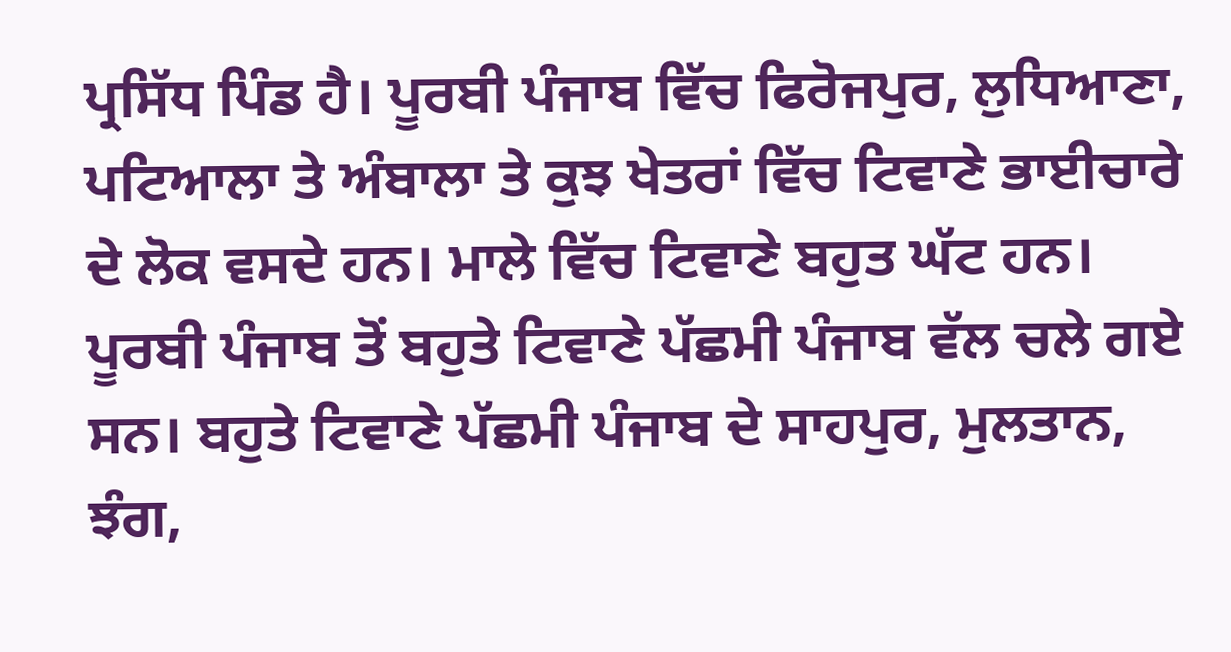ਪ੍ਰਸਿੱਧ ਪਿੰਡ ਹੈ। ਪੂਰਬੀ ਪੰਜਾਬ ਵਿੱਚ ਫਿਰੋਜਪੁਰ, ਲੁਧਿਆਣਾ, ਪਟਿਆਲਾ ਤੇ ਅੰਬਾਲਾ ਤੇ ਕੁਝ ਖੇਤਰਾਂ ਵਿੱਚ ਟਿਵਾਣੇ ਭਾਈਚਾਰੇ ਦੇ ਲੋਕ ਵਸਦੇ ਹਨ। ਮਾਲੇ ਵਿੱਚ ਟਿਵਾਣੇ ਬਹੁਤ ਘੱਟ ਹਨ। ਪੂਰਬੀ ਪੰਜਾਬ ਤੋਂ ਬਹੁਤੇ ਟਿਵਾਣੇ ਪੱਛਮੀ ਪੰਜਾਬ ਵੱਲ ਚਲੇ ਗਏ ਸਨ। ਬਹੁਤੇ ਟਿਵਾਣੇ ਪੱਛਮੀ ਪੰਜਾਬ ਦੇ ਸਾਹਪੁਰ, ਮੁਲਤਾਨ, ਝੰਗ,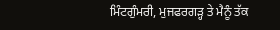ਮਿੰਟਗੁੰਮਰੀ, ਮੁਜਫਰਗੜ੍ਹ ਤੇ ਮੈਨੂੰ ਤੱਕ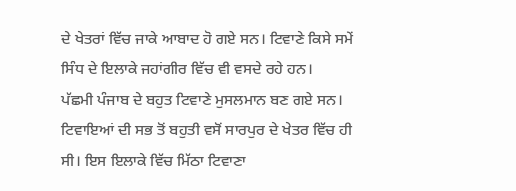ਦੇ ਖੇਤਰਾਂ ਵਿੱਚ ਜਾਕੇ ਆਬਾਦ ਹੋ ਗਏ ਸਨ। ਟਿਵਾਣੇ ਕਿਸੇ ਸਮੇਂ ਸਿੰਧ ਦੇ ਇਲਾਕੇ ਜਹਾਂਗੀਰ ਵਿੱਚ ਵੀ ਵਸਦੇ ਰਹੇ ਹਨ।
ਪੱਛਮੀ ਪੰਜਾਬ ਦੇ ਬਹੁਤ ਟਿਵਾਣੇ ਮੁਸਲਮਾਨ ਬਣ ਗਏ ਸਨ। ਟਿਵਾਇਆਂ ਦੀ ਸਭ ਤੋਂ ਬਹੁਤੀ ਵਸੋਂ ਸਾਰਪੁਰ ਦੇ ਖੇਤਰ ਵਿੱਚ ਹੀ ਸੀ। ਇਸ ਇਲਾਕੇ ਵਿੱਚ ਮਿੱਠਾ ਟਿਵਾਣਾ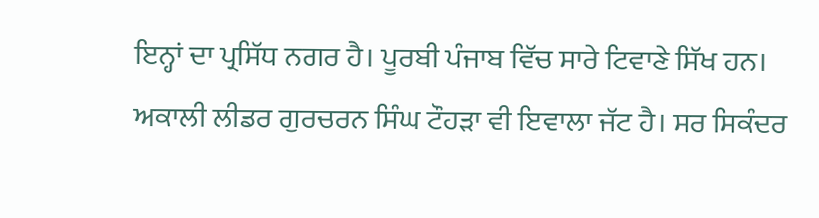ਇਨ੍ਹਾਂ ਦਾ ਪ੍ਰਸਿੱਧ ਨਗਰ ਹੈ। ਪੂਰਬੀ ਪੰਜਾਬ ਵਿੱਚ ਸਾਰੇ ਟਿਵਾਣੇ ਸਿੱਖ ਹਨ। ਅਕਾਲੀ ਲੀਡਰ ਗੁਰਚਰਨ ਸਿੰਘ ਟੌਹੜਾ ਵੀ ਇਵਾਲਾ ਜੱਟ ਹੈ। ਸਰ ਸਿਕੰਦਰ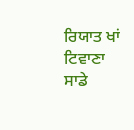ਰਿਯਾਤ ਖਾਂ ਟਿਵਾਣਾ ਸਾਡੇ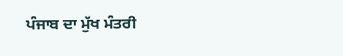ਪੰਜਾਬ ਦਾ ਮੁੱਖ ਮੰਤਰੀ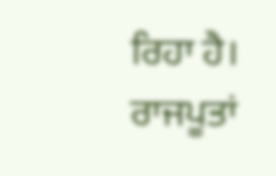ਰਿਹਾ ਹੈ। ਰਾਜਪੂਤਾਂ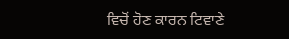ਵਿਚੋਂ ਹੋਣ ਕਾਰਨ ਟਿਵਾਣੇ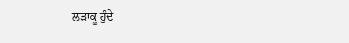ਲੜਾਕੂ ਹੁੰਦੇ